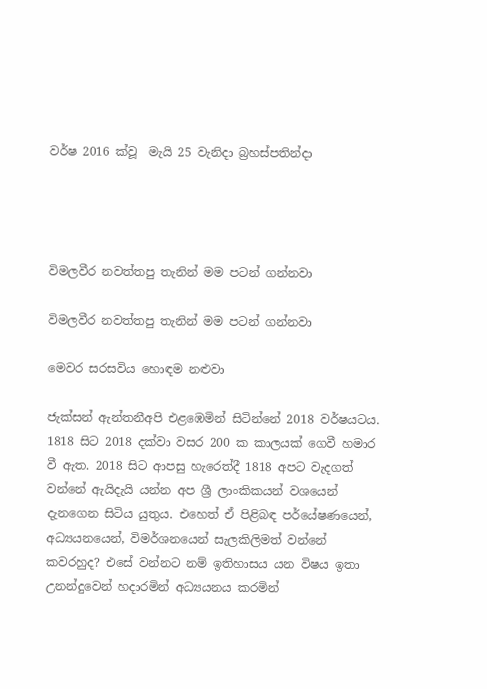වර්ෂ 2016 ක්වූ  මැයි 25 වැනිදා බ්‍රහස්පතින්දා




විමලවීර නවත්තපු තැනින් මම පටන් ගන්නවා

විමලවීර නවත්තපු තැනින් මම පටන් ගන්නවා

මෙවර සරසවිය හොඳම නළුවා

ජැක්සන් ඇන්තනීඅපි එළඹෙමින් සිටින්නේ 2018 වර්ෂයටය. 1818 සිට 2018 දක්වා වසර 200 ක කාලයක් ගෙවී හමාර වී ඇත. 2018 සිට ආපසු හැරෙත්දී 1818 අපට වැදගත් වන්නේ ඇයිදැයි යන්න අප ශ්‍රී ලාංකිකයන් වශයෙන් දැනගෙන සිටිය යුතුය. එහෙත් ඒ පිළිබඳ පර්යේෂණයෙන්, අධ්‍යයනයෙන්, විමර්ශනයෙන් සැලකිලිමත් වන්නේ කවරහුද? එසේ වන්නට නම් ඉතිහාසය යන විෂය ඉතා උනන්දුවෙන් හදාරමින් අධ්‍යයනය කරමින්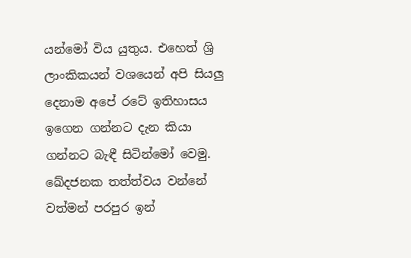යන්මෝ විය යුතුය. එහෙත් ශ්‍රි ලාංකිකයන් වශයෙන් අපි සියලු දෙනාම අපේ රටේ ඉතිහාසය ඉගෙන ගන්නට දැන කියා ගන්නට බැඳී සිටින්මෝ වෙමු. ඛේදජනක තත්ත්වය වන්නේ වත්මන් පරපුර ඉන්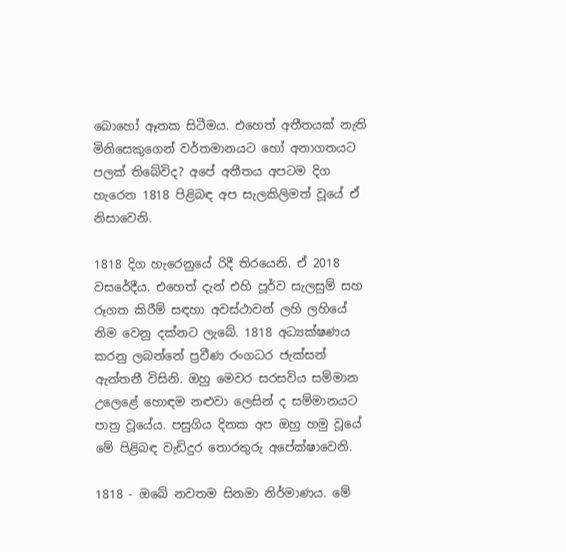බොහෝ ඈතක සිටීමය. එහෙත් අතීතයක් නැති මිනිසෙකුගෙන් වර්තමානයට හෝ අනාගතයට පලක් තිබේවිද? අපේ අතීතය අපටම දිග හැරෙන 1818 පිළිබඳ අප සැලකිලිමත් වූයේ ඒ නිසාවෙනි.

1818 දිග හැරෙනුයේ රිදී තිරයෙනි. ඒ 2018 වසරේදීය. එහෙත් දැන් එහි පූර්ව සැලසුම් සහ රූගත කිරීම් සඳහා අවස්ථාවන් ලහි ලහියේ නිම වෙනු දක්නට ලැබේ. 1818 අධ්‍යක්ෂණය කරනු ලබන්නේ ප්‍රවීණ රංගධර ජැක්සන් ඇන්තනී විසිනි. ඔහු මෙවර සරසවිය සම්මාන උලෙළේ හොඳම නළුවා ලෙසින් ද සම්මානයට පාත්‍ර වූයේය. පසුගිය දිනක අප ඔහු හමු වූයේ මේ පිළිබඳ වැඩිදුර තොරතුරු අපේක්ෂාවෙනි.

1818 - ඔබේ නවතම සිනමා නිර්මාණය. මේ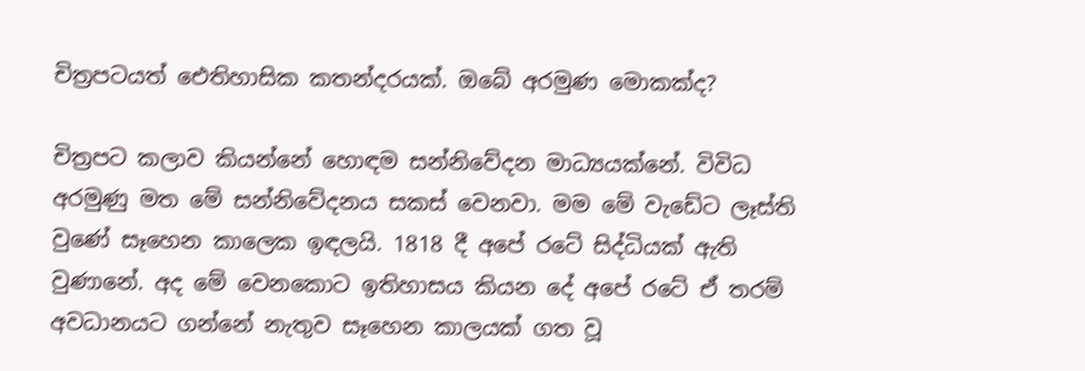චිත්‍රපටයත් ඓතිහාසික කතන්දරයක්. ඔබේ අරමුණ මොකක්ද?

චිත්‍රපට කලාව කියන්නේ හොඳම සන්නිවේදන මාධ්‍යයක්නේ. විවිධ අරමුණු මත මේ සන්නිවේදනය සකස් වෙනවා. මම මේ වැඩේට ලෑස්ති වුණේ සෑහෙන කාලෙක ඉඳලයි. 1818 දී අපේ රටේ සිද්ධියක් ඇති වුණානේ. අද මේ වෙනකොට ඉතිහාසය කියන දේ අපේ රටේ ඒ තරම් අවධානයට ගන්නේ නැතුව සෑහෙන කාලයක් ගත වූ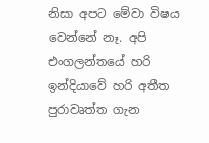නිසා අපට මේවා විෂය වෙන්නේ නෑ. අපි එංගලන්තයේ හරි ඉන්දියාවේ හරි අතීත පුරාවෘත්ත ගැන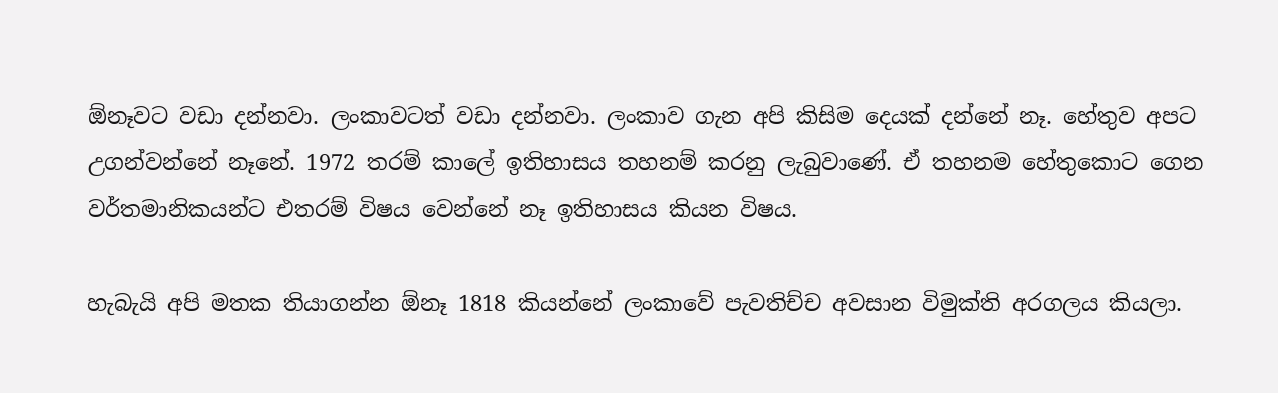ඕනෑවට වඩා දන්නවා. ලංකාවටත් වඩා දන්නවා. ලංකාව ගැන අපි කිසිම දෙයක් දන්නේ නෑ. හේතුව අපට උගන්වන්නේ නෑනේ. 1972 තරම් කාලේ ඉතිහාසය තහනම් කරනු ලැබුවාණේ. ඒ තහනම හේතුකොට ගෙන වර්තමානිකයන්ට එතරම් විෂය වෙන්නේ නෑ ඉතිහාසය කියන විෂය.

හැබැයි අපි මතක තියාගන්න ඕනෑ 1818 කියන්නේ ලංකාවේ පැවතිච්ච අවසාන විමුක්ති අරගලය කියලා.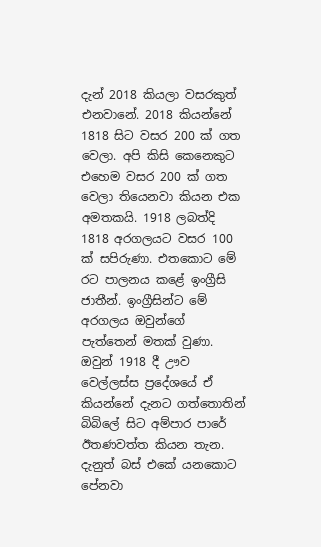දැන් 2018 කියලා වසරකුත් එනවානේ. 2018 කියන්නේ 1818 සිට වසර 200 ක් ගත වෙලා. අපි කිසි කෙනෙකුට එහෙම වසර 200 ක් ගත වෙලා තියෙනවා කියන එක අමතකයි. 1918 ලබත්දි 1818 අරගලයට වසර 100 ක් සපිරුණා. එතකොට මේ රට පාලනය කළේ ඉංග්‍රීසි ජාතීන්. ඉංග්‍රීසින්ට මේ අරගලය ඔවුන්ගේ පැත්තෙන් මතක් වුණා. ඔවුන් 1918 දී ඌව වෙල්ලස්ස ප්‍රදේශයේ ඒ කියන්නේ දැනට ගත්තොතින් බිබිලේ සිට අම්පාර පාරේ ඊතණවත්ත කියන තැන. දැනුත් බස් එකේ යනකොට පේනවා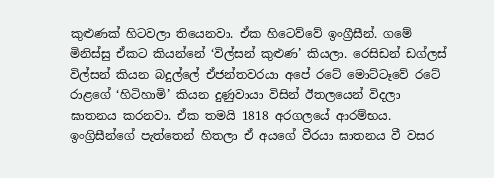කුළුණක් හිටවලා තියෙනවා. ඒක හිටෙව්වේ ඉංග්‍රීසීන්. ගමේ මිනිස්සු ඒකට කියන්නේ ‘විල්සන් කුළුණ’ කියලා. රෙසිඩන් ඩග්ලස් විල්සන් කියන බදුල්ලේ ඒජන්තවරයා අපේ රටේ මොට්ටෑවේ රටේ රාළගේ ‘හිටිහාමි’ කියන දුණුවායා විසින් ඊතලයෙන් විදලා ඝාතනය කරනවා. ඒක තමයි 1818 අරගලයේ ආරම්භය. ඉංග්‍රිසීන්ගේ පැත්තෙන් හිතලා ඒ අයගේ වීරයා ඝාතනය වී වසර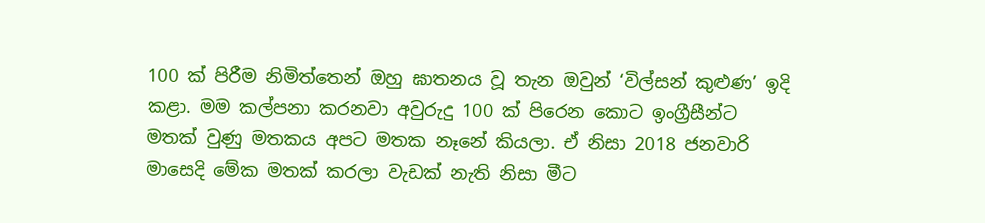100 ක් පිරීම නිමිත්තෙන් ඔහු ඝාතනය වූ තැන ඔවුන් ‘විල්සන් කුළුණ’ ඉදි කළා. මම කල්පනා කරනවා අවුරුදු 100 ක් පිරෙන කොට ඉංග්‍රීසීන්ට මතක් වුණු මතකය අපට මතක නෑනේ කියලා. ඒ නිසා 2018 ජනවාරි මාසෙදි මේක මතක් කරලා වැඩක් නැති නිසා මීට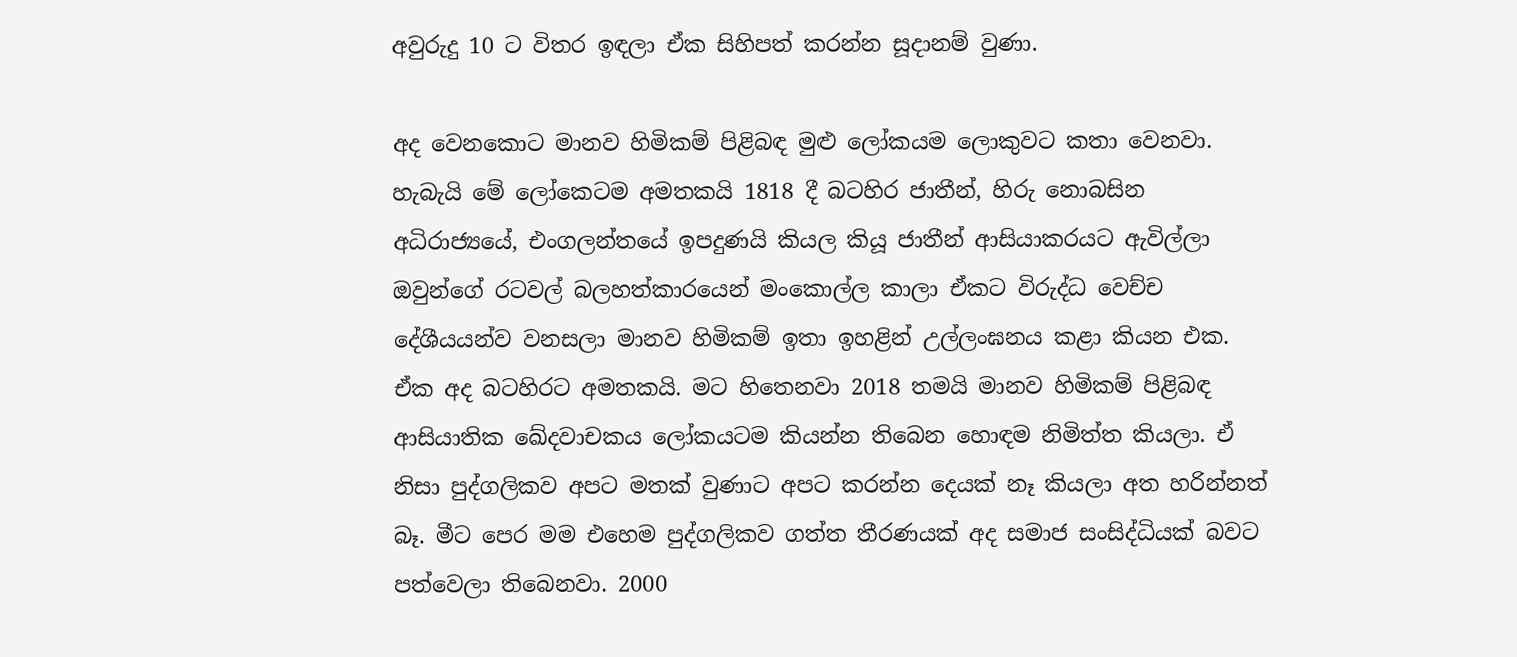අවුරුදු 10 ට විතර ඉඳලා ඒක සිහිපත් කරන්න සූදානම් වුණා.

අද වෙනකොට මානව හිමිකම් පිළිබඳ මුළු ලෝකයම ලොකුවට කතා වෙනවා. හැබැයි මේ ලෝකෙටම අමතකයි 1818 දී බටහිර ජාතීන්, හිරු නොබසින අධිරාජ්‍යයේ, එංගලන්තයේ ඉපදුණයි කියල කියූ ජාතීන් ආසියාකරයට ඇවිල්ලා ඔවුන්ගේ රටවල් බලහත්කාරයෙන් මංකොල්ල කාලා ඒකට විරුද්ධ වෙච්ච දේශීයයන්ව වනසලා මානව හිමිකම් ඉතා ඉහළින් උල්ලංඝනය කළා කියන එක. ඒක අද බටහිරට අමතකයි. මට හිතෙනවා 2018 තමයි මානව හිමිකම් පිළිබඳ ආසියාතික ඛේදවාචකය ලෝකයටම කියන්න තිබෙන හොඳම නිමිත්ත කියලා. ඒ නිසා පුද්ගලිකව අපට මතක් වුණාට අපට කරන්න දෙයක් නෑ කියලා අත හරින්නත් බෑ. මීට පෙර මම එහෙම පුද්ගලිකව ගත්ත තීරණයක් අද සමාජ සංසිද්ධියක් බවට පත්වෙලා තිබෙනවා. 2000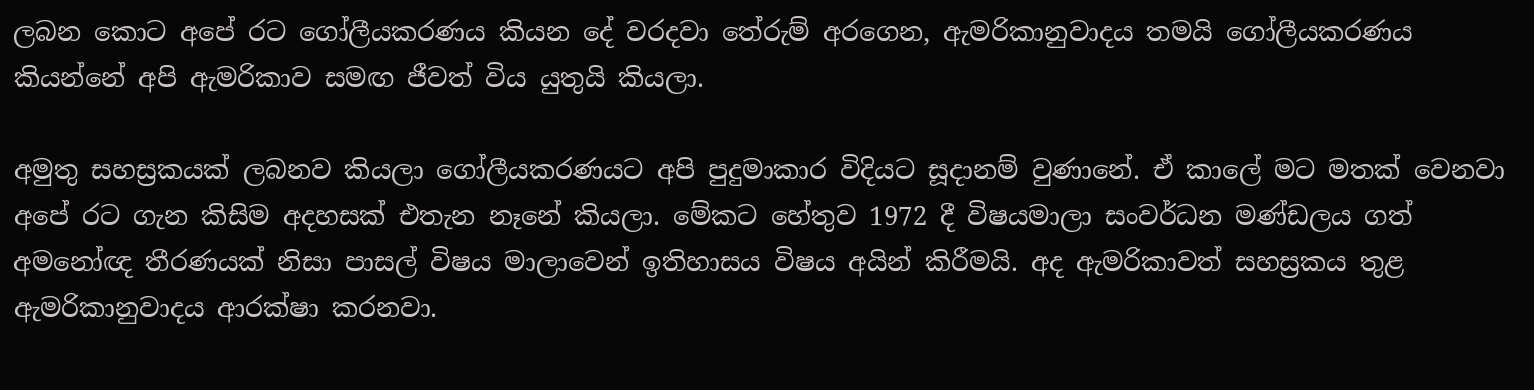ලබන කොට අපේ රට ගෝලීයකරණය කියන දේ වරදවා තේරුම් අරගෙන, ඇමරිකානුවාදය තමයි ගෝලීයකරණය කියන්නේ අපි ඇමරිකාව සමඟ ජීවත් විය යුතුයි කියලා.

අමුතු සහස්‍රකයක් ලබනව කියලා ගෝලීයකරණයට අපි පුදුමාකාර විදියට සූදානම් වුණානේ. ඒ කාලේ මට මතක් වෙනවා අපේ රට ගැන කිසිම අදහසක් එතැන නෑනේ කියලා. මේකට හේතුව 1972 දී විෂයමාලා සංවර්ධන මණ්ඩලය ගත් අමනෝඥ තීරණයක් නිසා පාසල් විෂය මාලාවෙන් ඉතිහාසය විෂය අයින් කිරීමයි. අද ඇමරිකාවත් සහස්‍රකය තුළ ඇමරිකානුවාදය ආරක්ෂා කරනවා.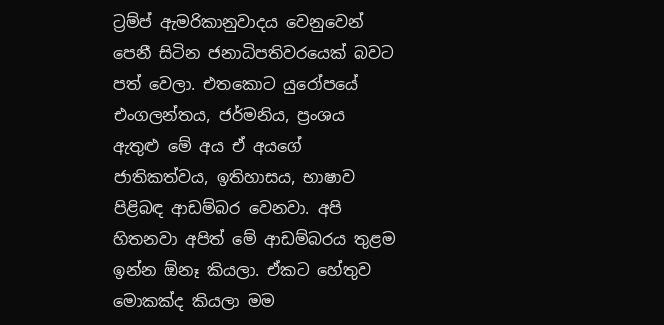ට්‍රම්ප් ඇමරිකානුවාදය වෙනුවෙන් පෙනී සිටින ජනාධිපතිවරයෙක් බවට පත් වෙලා. එතකොට යුරෝපයේ එංගලන්තය, ජර්මනිය, ප්‍රංශය ඇතුළු මේ අය ඒ අයගේ ජාතිකත්වය, ඉතිහාසය, භාෂාව පිළිබඳ ආඩම්බර වෙනවා. අපි හිතනවා අපිත් මේ ආඩම්බරය තුළම ඉන්න ඕනෑ කියලා. ඒකට හේතුව මොකක්ද කියලා මම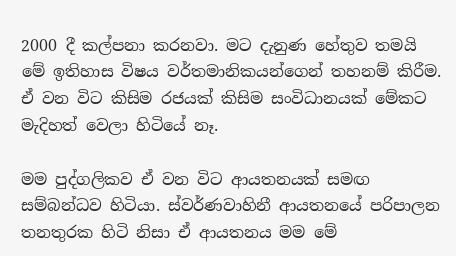2000 දී කල්පනා කරනවා. මට දැනුණ හේතුව තමයි මේ ඉතිහාස විෂය වර්තමානිකයන්ගෙන් තහනම් කිරීම. ඒ වන විට කිසිම රජයක් කිසිම සංවිධානයක් මේකට මැදිහත් වෙලා හිටියේ නෑ.

මම පුද්ගලිකව ඒ වන විට ආයතනයක් සමඟ සම්බන්ධව හිටියා. ස්වර්ණවාහිනී ආයතනයේ පරිපාලන තනතුරක හිටි නිසා ඒ ආයතනය මම මේ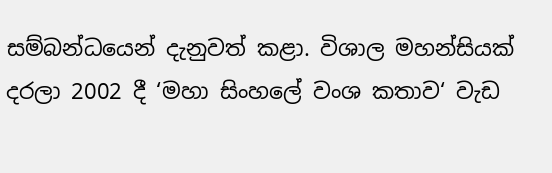සම්බන්ධයෙන් දැනුවත් කළා. විශාල මහන්සියක් දරලා 2002 දී ‘මහා සිංහලේ වංශ කතාව‘ වැඩ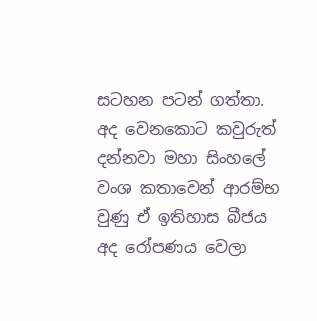සටහන පටන් ගත්තා. අද වෙනකොට කවුරුත් දන්නවා මහා සිංහලේ වංශ කතාවෙන් ආරම්භ වුණු ඒ ඉතිහාස බීජය අද රෝපණය වෙලා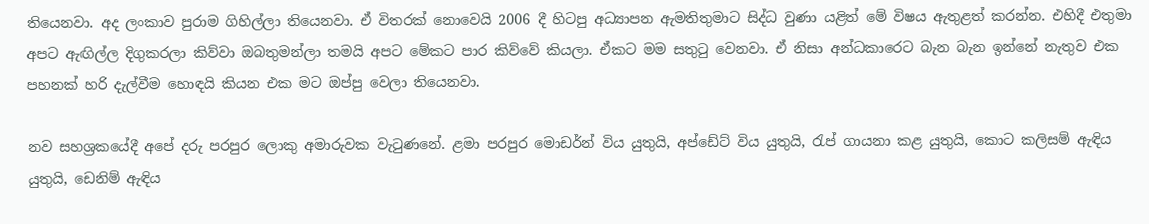තියෙනවා. අද ලංකාව පුරාම ගිහිල්ලා තියෙනවා. ඒ විතරක් නොවෙයි 2006 දී හිටපු අධ්‍යාපන ඇමතිතුමාට සිද්ධ වුණා යළිත් මේ විෂය ඇතුළත් කරන්න. එහිදී එතුමා අපට ඇඟිල්ල දිගුකරලා කිව්වා ඔබතුමන්ලා තමයි අපට මේකට පාර කිව්වේ කියලා. ඒකට මම සතුටු වෙනවා. ඒ නිසා අන්ධකාරෙට බැන බැන ඉන්නේ නැතුව එක පහනක් හරි දැල්වීම හොඳයි කියන එක මට ඔප්පු වෙලා තියෙනවා.

නව සහශ්‍රකයේදී අපේ දරු පරපුර ලොකු අමාරුවක වැටුණනේ. ළමා පරපුර මොඩර්න් විය යුතුයි, අප්ඩේට් විය යුතුයි, රැප් ගායනා කළ යුතුයි, කොට කලිසම් ඇඳිය යුතුයි, ඩෙනිම් ඇඳිය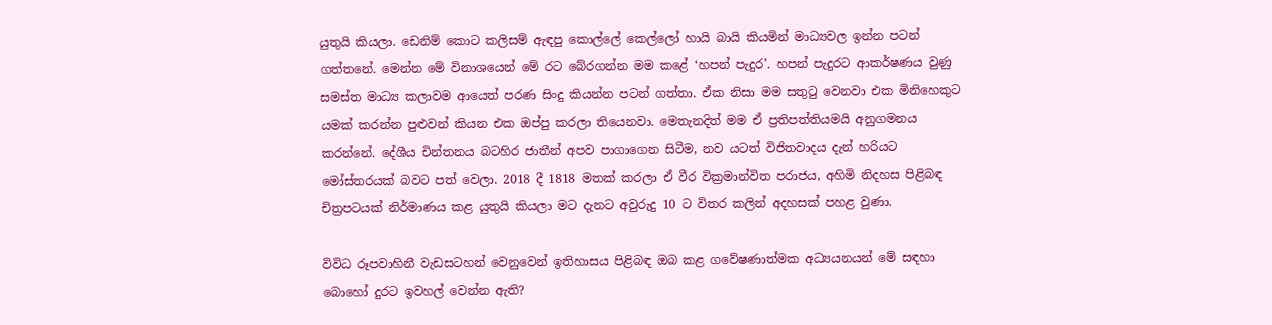යුතුයි කියලා. ඩෙනිම් කොට කලිසම් ඇඳපු කොල්ලේ කෙල්ලෝ හායි බායි කියමින් මාධ්‍යවල ඉන්න පටන් ගත්තනේ. මෙන්න මේ විනාශයෙන් මේ රට බේරගන්න මම කළේ ‘හපන් පැදුර’. හපන් පැදුරට ආකර්ෂණය වුණු සමස්ත මාධ්‍ය කලාවම ආයෙත් පරණ සිංදු කියන්න පටන් ගත්තා. ඒක නිසා මම සතුටු වෙනවා එක මිනිහෙකුට යමක් කරන්න පුළුවන් කියන එක ඔප්පු කරලා තියෙනවා. මෙතැනදිත් මම ඒ ප්‍රතිපත්තියමයි අනුගමනය කරන්නේ. දේශීය චින්තනය බටහිර ජාතීන් අපව පාගාගෙන සිටීම, නව යටත් විජිතවාදය දැන් හරියට මෝස්තරයක් බවට පත් වෙලා. 2018 දී 1818 මතක් කරලා ඒ වීර වික්‍රමාන්විත පරාජය, අහිමි නිදහස පිළිබඳ චිත්‍රපටයක් නිර්මාණය කළ යුතුයි කියලා මට දැනට අවුරුදු 10 ට විතර කලින් අදහසක් පහළ වුණා.

විවිධ රූපවාහිනී වැඩසටහන් වෙනුවෙන් ඉතිහාසය පිළිබඳ ඔබ කළ ගවේෂණාත්මක අධ්‍යයනයන් මේ සඳහා බොහෝ දුරට ඉවහල් වෙන්න ඇති?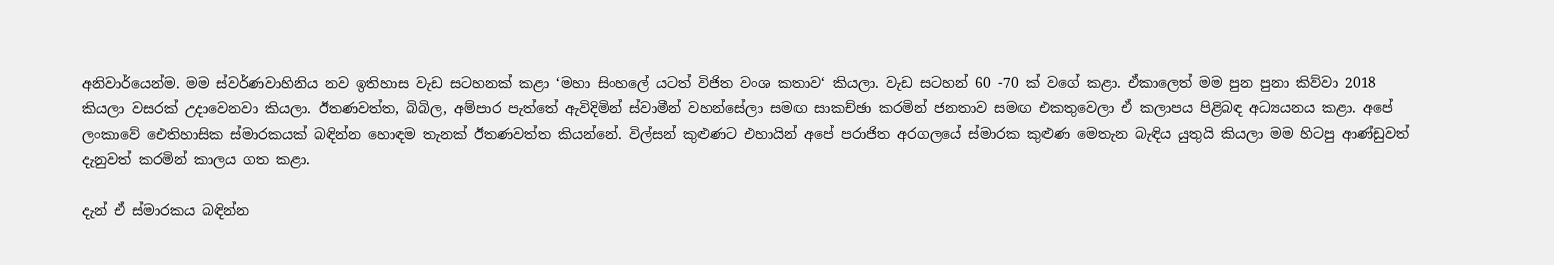අනිවාර්යෙන්ම. මම ස්වර්ණවාහිනිය නව ඉතිහාස වැඩ සටහනක් කළා ‘මහා සිංහලේ යටත් විජිත වංශ කතාව‘ කියලා. වැඩ සටහන් 60 -70 ක් වගේ කළා. ඒකාලෙත් මම පුන පුනා කිව්වා 2018 කියලා වසරක් උදාවෙනවා කියලා. ඊතණවත්ත, බිබිල, අම්පාර පැත්තේ ඇවිදිමින් ස්වාමීන් වහන්සේලා සමඟ සාකච්ඡා කරමින් ජනතාව සමඟ එකතුවෙලා ඒ කලාපය පිළිබඳ අධ්‍යයනය කළා. අපේ ලංකාවේ ඓතිහාසික ස්මාරකයක් බඳින්න හොඳම තැනක් ඊතණවත්ත කියන්නේ. විල්සන් කුළුණට එහායින් අපේ පරාජිත අරගලයේ ස්මාරක කුළුණ මෙතැන බැඳිය යුතුයි කියලා මම හිටපු ආණ්ඩුවත් දැනුවත් කරමින් කාලය ගත කළා.

දැන් ඒ ස්මාරකය බඳින්න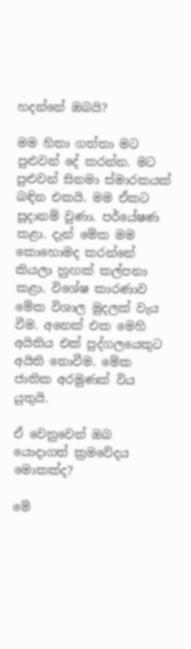හදන්නේ ඔබයි?

මම හිතා ගත්තා මට පුළුවන් දේ කරන්න. මට පුළුවන් සිනමා ස්මාරකයක් බඳින එකයි. මම ඒකට සූදානම් වුණා. පර්යේෂණ කළා. දැන් මේක මම කොහොමද කරන්නේ කියලා හුඟක් කල්පනා කළා. විශේෂ කාරණාව මේක විශාල මුදලක් වැය වීම. අනෙක් එක මෙහි අයිතිය එක් පුද්ගලයෙකුට අයිති නොවීම. මේක ජාතික අරමුණක් විය යුතුයි.

ඒ වෙනුවෙන් ඔබ යොදාගත් ක්‍රමවේදය මොකක්ද?

මේ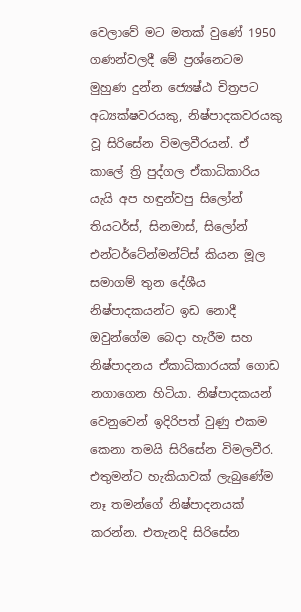වෙලාවේ මට මතක් වුණේ 1950 ගණන්වලදී මේ ප්‍රශ්නෙටම මුහුණ දුන්න ජ්‍යෙෂ්ඨ චිත්‍රපට අධ්‍යක්ෂවරයකු, නිෂ්පාදකවරයකු වූ සිරිසේන විමලවීරයන්. ඒ කාලේ ත්‍රි පුද්ගල ඒකාධිකාරිය යැයි අප හඳුන්වපු සිලෝන් තියටර්ස්, සිනමාස්, සිලෝන් එන්ටර්ටේන්මන්ට්ස් කියන මූල සමාගම් තුන දේශීය නිෂ්පාදකයන්ට ඉඩ නොදී ඔවුන්ගේම බෙදා හැරීම සහ නිෂ්පාදනය ඒකාධිකාරයක් ගොඩ නගාගෙන හිටියා. නිෂ්පාදකයන් වෙනුවෙන් ඉදිරිපත් වුණු එකම කෙනා තමයි සිරිසේන විමලවීර. එතුමන්ට හැකියාවක් ලැබුණේම නෑ තමන්ගේ නිෂ්පාදනයක් කරන්න. එතැනදි සිරිසේන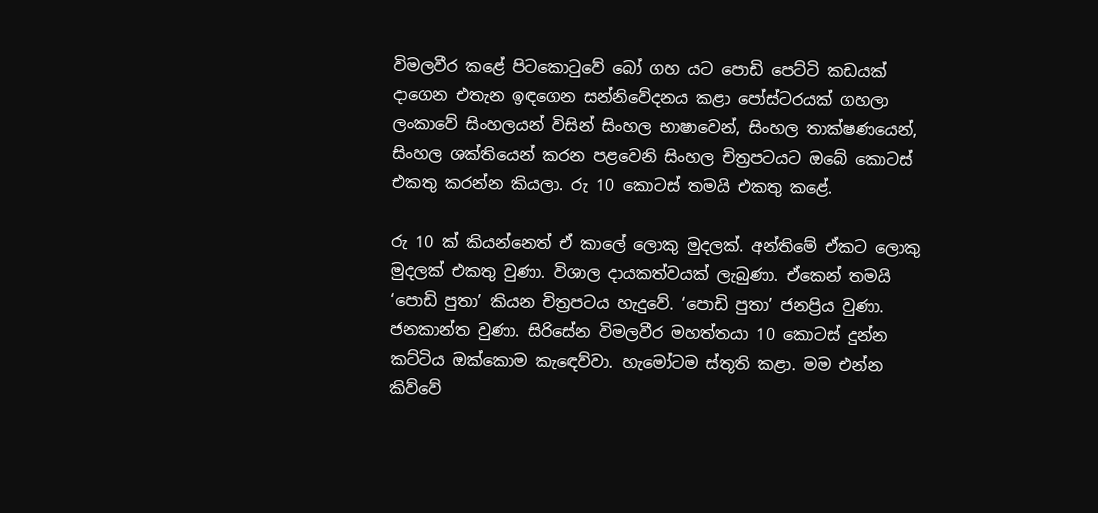විමලවීර කළේ පිටකොටුවේ බෝ ගහ යට පොඩි පෙට්ටි කඩයක් දාගෙන එතැන ඉඳගෙන සන්නිවේදනය කළා පෝස්ටරයක් ගහලා ලංකාවේ සිංහලයන් විසින් සිංහල භාෂාවෙන්, සිංහල තාක්ෂණයෙන්, සිංහල ශක්තියෙන් කරන පළවෙනි සිංහල චිත්‍රපටයට ඔබේ කොටස් එකතු කරන්න කියලා. රු 10 කොටස් තමයි එකතු කළේ.

රු 10 ක් කියන්නෙත් ඒ කාලේ ලොකු මුදලක්. අන්තිමේ ඒකට ලොකු මුදලක් එකතු වුණා. විශාල දායකත්වයක් ලැබුණා. ඒකෙන් තමයි ‘පොඩි පුතා’ කියන චිත්‍රපටය හැදුවේ. ‘පොඩි පුතා’ ජනප්‍රිය වුණා. ජනකාන්ත වුණා. සිරිසේන විමලවීර මහත්තයා 10 කොටස් දුන්න කට්ටිය ඔක්කොම කැඳෙව්වා. හැමෝටම ස්තූති කළා. මම එන්න කිව්වේ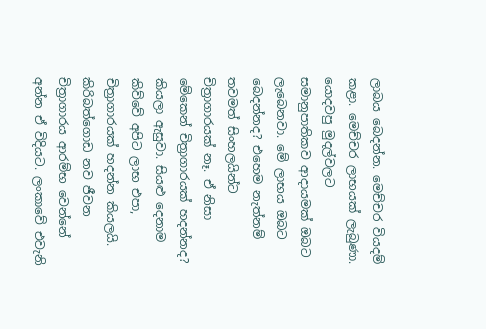ලාබය බෙදන්න. මෙච්චර වියදම් කළා. මෙච්චර ලාභයක් ලැබුණා. යොදවපු මුදල්වලට සමානුපාතිකව ආදායමක් ඔබට ලැබෙනවා. මේ ලාභය ඔබට බෙදන්නද? එහෙම නැත්නම් තවමත් සිංහලයින්ට චිත්‍රාගාරයක් නෑ. ඒ නිසා මේකෙන් චිත්‍රාගාරයක් හදන්නද? කියලා ඇසුවා. සියළු දෙනාම කිව්වේ අපිට ලාභ එපා, චිත්‍රාගාරයක් හදන්න කියලයි. කිරිබත්ගොඩ නව ජීවන චිත්‍රාගාරය ආරම්භ වෙන්නේ අන්න ඒ විදියට. ලංකාවේ එවැනි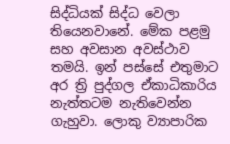සිද්ධියක් සිද්ධ වෙලා තියෙනවානේ. මේක පළමු සහ අවසාන අවස්ථාව තමයි. ඉන් පස්සේ එතුමාට අර ත්‍රි පුද්ගල ඒකාධිකාරිය නැත්තටම නැතිවෙන්න ගැහුවා. ලොකු ව්‍යාපාරික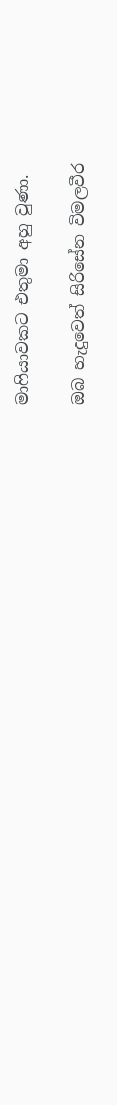මාෆියාවකට එතුමා අහු වුණා.

ඔබ හැදුවෙත් සිරිසේන විමලවීර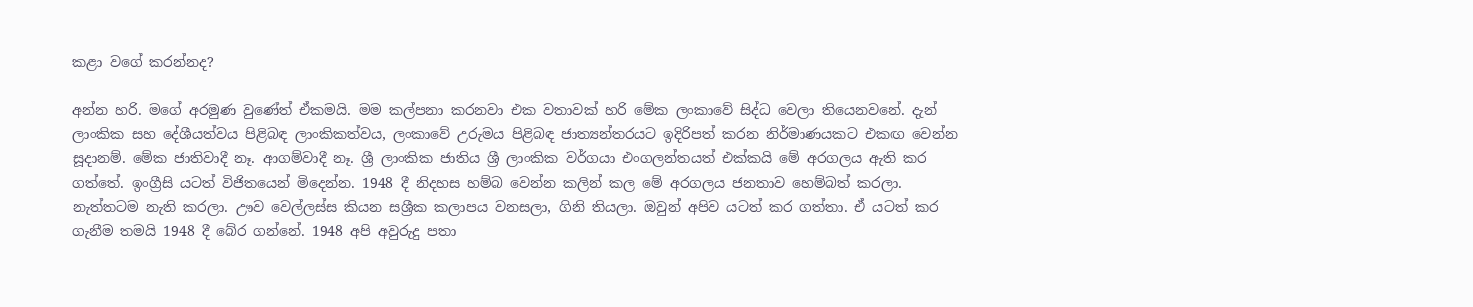කළා වගේ කරන්නද?

අන්න හරි. මගේ අරමුණ වුණේත් ඒකමයි. මම කල්පනා කරනවා එක වතාවක් හරි මේක ලංකාවේ සිද්ධ වෙලා තියෙනවනේ. දැන් ලාංකික සහ දේශීයත්වය පිළිබඳ ලාංකිකත්වය, ලංකාවේ උරුමය පිළිබඳ ජාත්‍යන්තරයට ඉදිරිපත් කරන නිර්මාණයකට එකඟ වෙන්න සූදානම්. මේක ජාතිවාදී නෑ. ආගම්වාදී නෑ. ශ්‍රී ලාංකික ජාතිය ශ්‍රී ලාංකික වර්ගයා එංගලන්තයත් එක්කයි මේ අරගලය ඇති කර ගත්තේ. ඉංග්‍රීසි යටත් විජිතයෙන් මිදෙන්න. 1948 දී නිදහස හම්බ වෙන්න කලින් කල මේ අරගලය ජනතාව හෙම්බත් කරලා. නැත්තටම නැති කරලා. ඌව වෙල්ලස්ස කියන සශ්‍රීක කලාපය වනසලා, ගිනි තියලා. ඔවුන් අපිව යටත් කර ගත්තා. ඒ යටත් කර ගැනීම තමයි 1948 දී බේර ගන්නේ. 1948 අපි අවුරුදු පතා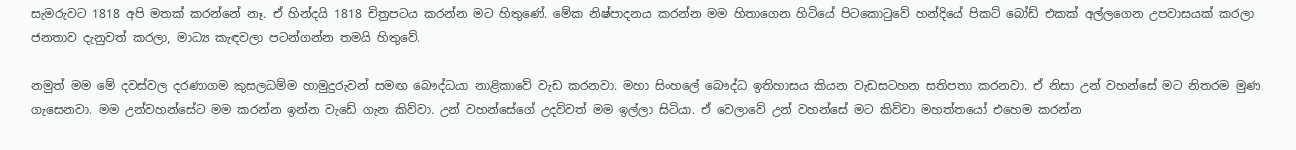සැමරුවට 1818 අපි මතක් කරන්නේ නෑ. ඒ හින්දයි 1818 චිත්‍රපටය කරන්න මට හිතුණේ. මේක නිෂ්පාදනය කරන්න මම හිතාගෙන හිටියේ පිටකොටුවේ හන්දියේ පිකට් බෝඩ් එකක් අල්ලගෙන උපවාසයක් කරලා ජනතාව දැනුවත් කරලා, මාධ්‍ය කැඳවලා පටන්ගන්න තමයි හිතුවේ.

නමුත් මම මේ දවස්වල දරණාගම කුසලධම්ම හාමුදුරුවන් සමඟ බෞද්ධයා නාළිකාවේ වැඩ කරනවා. මහා සිංහලේ බෞද්ධ ඉතිහාසය කියන වැඩසටහන සතිපතා කරනවා. ඒ නිසා උන් වහන්සේ මට නිතරම මුණ ගැසෙනවා. මම උන්වහන්සේට මම කරන්න ඉන්න වැඩේ ගැන කිව්වා. උන් වහන්සේගේ උදව්වත් මම ඉල්ලා සිටියා. ඒ වෙලාවේ උන් වහන්සේ මට කිව්වා මහත්තයෝ එහෙම කරන්න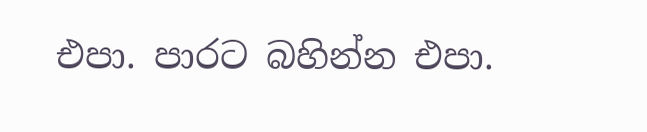එපා. පාරට බහින්න එපා.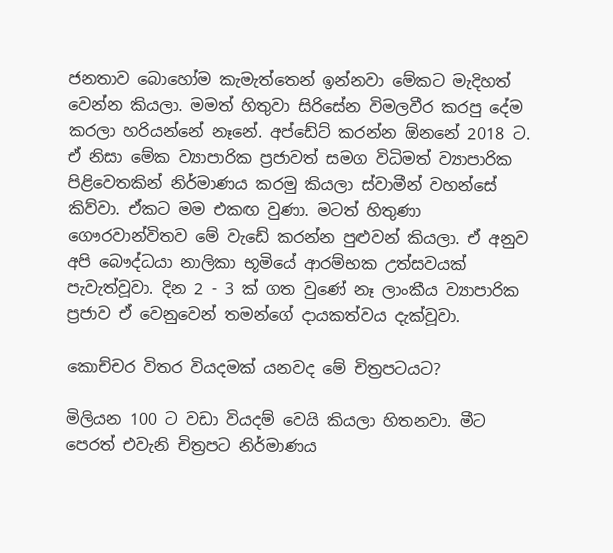ජනතාව බොහෝම කැමැත්තෙන් ඉන්නවා මේකට මැදිහත් වෙන්න කියලා. මමත් හිතුවා සිරිසේන විමලවීර කරපු දේම කරලා හරියන්නේ නෑනේ. අප්ඩේට් කරන්න ඕනනේ 2018 ට. ඒ නිසා මේක ව්‍යාපාරික ප්‍රජාවත් සමග විධිමත් ව්‍යාපාරික පිළිවෙතකින් නිර්මාණය කරමු කියලා ස්වාමීන් වහන්සේ කිව්වා. ඒකට මම එකඟ වුණා. මටත් හිතුණා ගෞරවාන්විතව මේ වැඩේ කරන්න පුළුවන් කියලා. ඒ අනුව අපි බෞද්ධයා නාලිකා භූමියේ ආරම්භක උත්සවයක් පැවැත්වූවා. දින 2 - 3 ක් ගත වුණේ නෑ ලාංකීය ව්‍යාපාරික ප්‍රජාව ඒ වෙනුවෙන් තමන්ගේ දායකත්වය දැක්වූවා.

කොච්චර විතර වියදමක් යනවද මේ චිත්‍රපටයට?

මිලියන 100 ට වඩා වියදම් වෙයි කියලා හිතනවා. මීට පෙරත් එවැනි චිත්‍රපට නිර්මාණය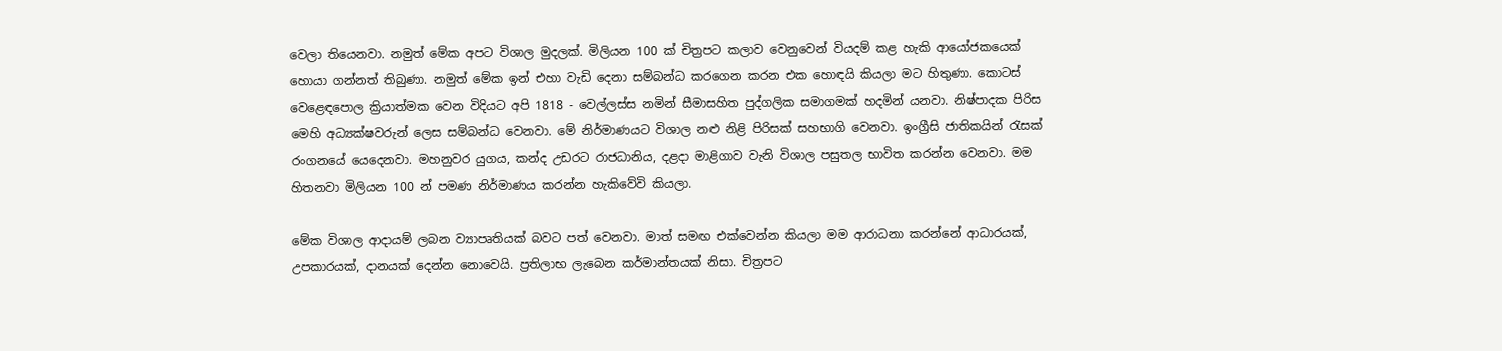වෙලා තියෙනවා. නමුත් මේක අපට විශාල මුදලක්. මිලියන 100 ක් චිත්‍රපට කලාව වෙනුවෙන් වියදම් කළ හැකි ආයෝජකයෙක් හොයා ගන්නත් තිබුණා. නමුත් මේක ඉන් එහා වැඩි දෙනා සම්බන්ධ කරගෙන කරන එක හොඳයි කියලා මට හිතුණා. කොටස් වෙළෙඳපොල ක්‍රියාත්මක වෙන විදියට අපි 1818 - වෙල්ලස්ස නමින් සීමාසහිත පුද්ගලික සමාගමක් හදමින් යනවා. නිෂ්පාදක පිරිස මෙහි අධ්‍යක්ෂවරුන් ලෙස සම්බන්ධ වෙනවා. මේ නිර්මාණයට විශාල නළු නිළි පිරිසක් සහභාගි වෙනවා. ඉංග්‍රීසි ජාතිකයින් රැසක් රංගනයේ යෙදෙනවා. මහනුවර යුගය, කන්ද උඩරට රාජධානිය, දළදා මාළිගාව වැනි විශාල පසුතල භාවිත කරන්න වෙනවා. මම හිතනවා මිලියන 100 න් පමණ නිර්මාණය කරන්න හැකිවේවි කියලා.

මේක විශාල ආදායම් ලබන ව්‍යාපෘතියක් බවට පත් වෙනවා. මාත් සමඟ එක්වෙන්න කියලා මම ආරාධනා කරන්නේ ආධාරයක්, උපකාරයක්, දානයක් දෙන්න නොවෙයි. ප්‍රතිලාභ ලැබෙන කර්මාන්තයක් නිසා. චිත්‍රපට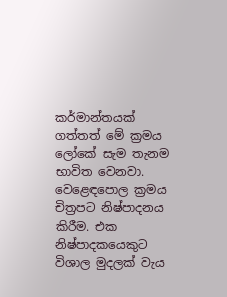කර්මාන්තයක් ගත්තත් මේ ක්‍රමය ලෝකේ සැම තැනම භාවිත වෙනවා. වෙළෙඳපොල ක්‍රමය චිත්‍රපට නිෂ්පාදනය කිරීම. එක නිෂ්පාදකයෙකුට විශාල මුදලක් වැය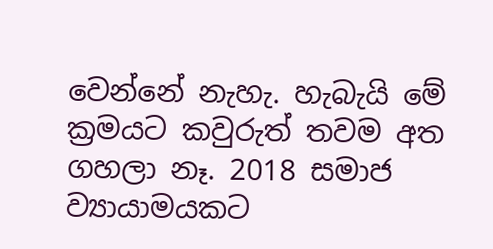වෙන්නේ නැහැ. හැබැයි මේ ක්‍රමයට කවුරුත් තවම අත ගහලා නෑ. 2018 සමාජ ව්‍යායාමයකට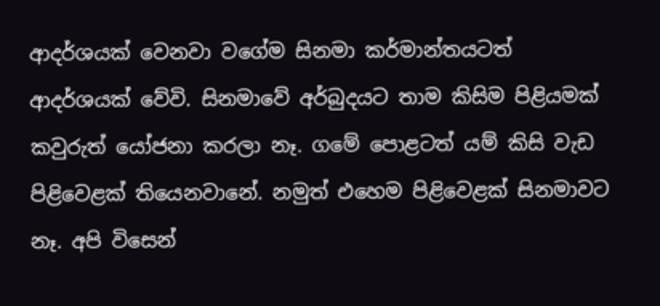ආදර්ශයක් වෙනවා වගේම සිනමා කර්මාන්තයටත් ආදර්ශයක් වේවි. සිනමාවේ අර්බුදයට තාම කිසිම පිළියමක් කවුරුත් යෝජනා කරලා නෑ. ගමේ පොළටත් යම් කිසි වැඩ පිළිවෙළක් තියෙනවානේ. නමුත් එහෙම පිළිවෙළක් සිනමාවට නෑ. අපි විසෙන්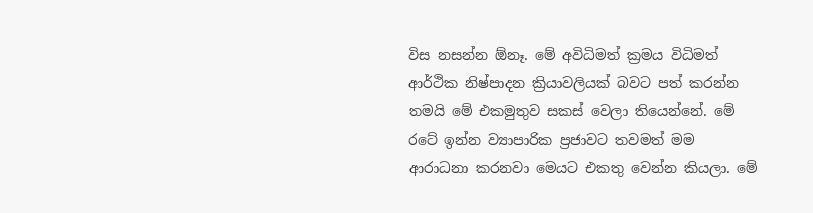විස නසන්න ඕනෑ. මේ අවිධිමත් ක්‍රමය විධිමත් ආර්ථික නිෂ්පාදන ක්‍රියාවලියක් බවට පත් කරන්න තමයි මේ එකමුතුව සකස් වෙලා තියෙන්නේ. මේ රටේ ඉන්න ව්‍යාපාරික ප්‍රජාවට තවමත් මම ආරාධනා කරනවා මෙයට එකතු වෙන්න කියලා. මේ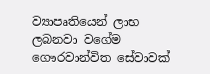ව්‍යාපෘතියෙන් ලාභ ලබනවා වගේම ගෞරවාන්විත සේවාවක්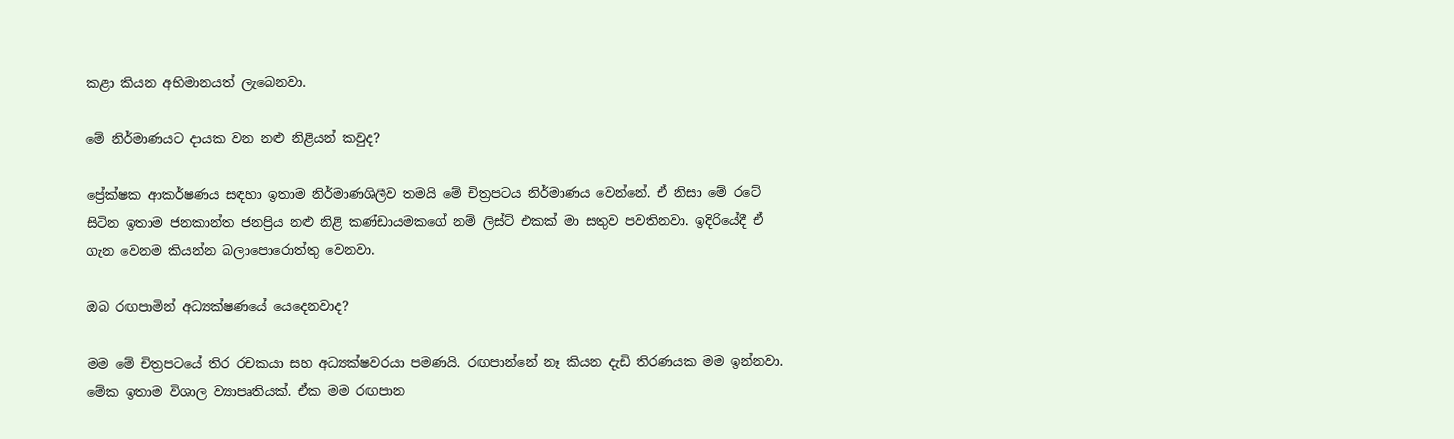කළා කියන අභිමානයත් ලැබෙනවා.

මේ නිර්මාණයට දායක වන නළු නිළියන් කවුද?

ප්‍රේක්ෂක ආකර්ෂණය සඳහා ඉතාම නිර්මාණශිලීව තමයි මේ චිත්‍රපටය නිර්මාණය වෙන්නේ. ඒ නිසා මේ රටේ සිටින ඉතාම ජනකාන්ත ජනප්‍රිය නළු නිළි කණ්ඩායමකගේ නම් ලිස්ට් එකක් මා සතුව පවතිනවා. ඉදිරියේදී ඒ ගැන වෙනම කියන්න බලාපොරොත්තු වෙනවා.

ඔබ රඟපාමින් අධ්‍යක්ෂණයේ යෙදෙනවාද?

මම මේ චිත්‍රපටයේ තිර රචකයා සහ අධ්‍යක්ෂවරයා පමණයි. රඟපාන්නේ නෑ කියන දැඩි තිරණයක මම ඉන්නවා. මේක ඉතාම විශාල ව්‍යාපෘතියක්. ඒක මම රඟපාන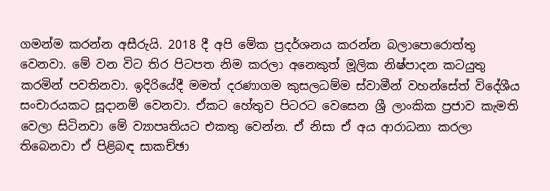ගමන්ම කරන්න අසීරුයි. 2018 දී අපි මේක ප්‍රදර්ශනය කරන්න බලාපොරොත්තු වෙනවා. මේ වන විට තිර පිටපත නිම කරලා අනෙකුත් මූලික නිෂ්පාදන කටයුතු කරමින් පවතිනවා. ඉදිරියේදී මමත් දරණාගම කුසලධම්ම ස්වාමීන් වහන්සේත් විදේශීය සංචාරයකට සූදානම් වෙනවා. ඒකට හේතුව පිටරට වෙසෙන ශ්‍රී ලාංකික ප්‍රජාව කැමති වෙලා සිටිනවා මේ ව්‍යාපෘතියට එකතු වෙන්න. ඒ නිසා ඒ අය ආරාධනා කරලා තිබෙනවා ඒ පිළිබඳ සාකච්ඡා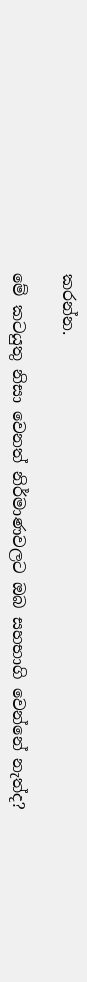කරන්න.

මේ කටයුතු නිසා වෙනත් නිර්මාණවලට ඔබ සහභාගි වෙන්නේ නැත්ද?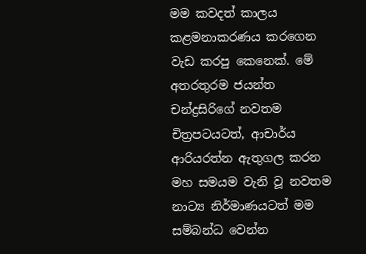මම කවදත් කාලය කළමනාකරණය කරගෙන වැඩ කරපු කෙනෙක්. මේ අතරතුරම ජයන්ත චන්ද්‍රසිරිගේ නවතම චිත්‍රපටයටත්, ආචාර්ය ආරියරත්න ඇතුගල කරන මහ සමයම වැනි වූ නවතම නාට්‍ය නිර්මාණයටත් මම සම්බන්ධ වෙන්න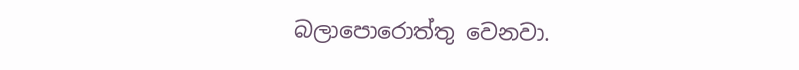බලාපොරොත්තු වෙනවා.